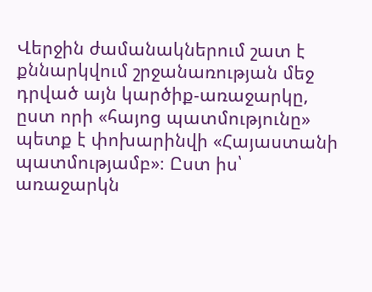Վերջին ժամանակներում շատ է քննարկվում շրջանառության մեջ դրված այն կարծիք-առաջարկը, ըստ որի «հայոց պատմությունը» պետք է փոխարինվի «Հայաստանի պատմությամբ»։ Ըստ իս՝ առաջարկն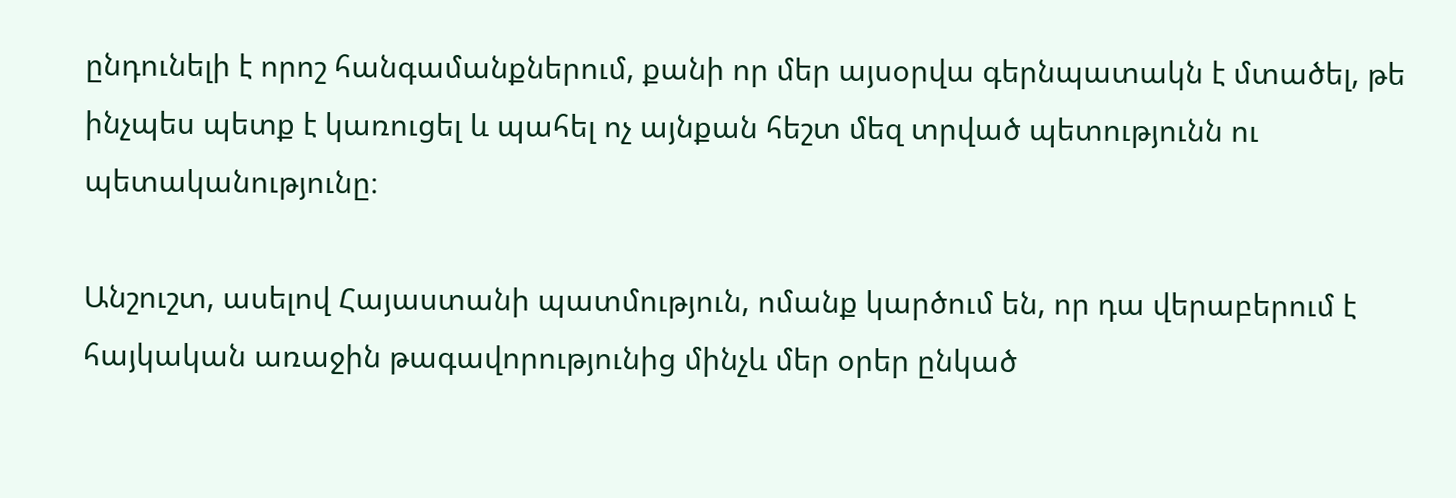ընդունելի է որոշ հանգամանքներում, քանի որ մեր այսօրվա գերնպատակն է մտածել, թե ինչպես պետք է կառուցել և պահել ոչ այնքան հեշտ մեզ տրված պետությունն ու պետականությունը։

Անշուշտ, ասելով Հայաստանի պատմություն, ոմանք կարծում են, որ դա վերաբերում է հայկական առաջին թագավորությունից մինչև մեր օրեր ընկած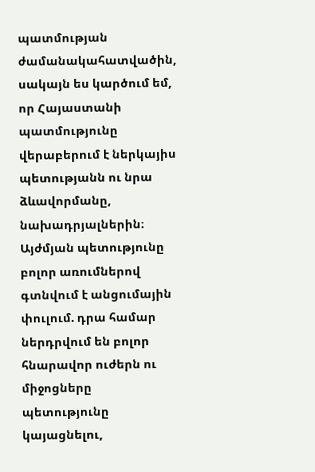պատմության ժամանակահատվածին, սակայն ես կարծում եմ, որ Հայաստանի պատմությունը վերաբերում է ներկայիս պետությանն ու նրա ձևավորմանը, նախադրյալներին։ Այժմյան պետությունը բոլոր առումներով գտնվում է անցումային փուլում. դրա համար ներդրվում են բոլոր հնարավոր ուժերն ու միջոցները պետությունը կայացնելու,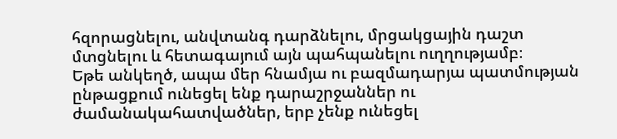հզորացնելու, անվտանգ դարձնելու, մրցակցային դաշտ մտցնելու և հետագայում այն պահպանելու ուղղությամբ։
Եթե անկեղծ, ապա մեր հնամյա ու բազմադարյա պատմության ընթացքում ունեցել ենք դարաշրջաններ ու ժամանակահատվածներ, երբ չենք ունեցել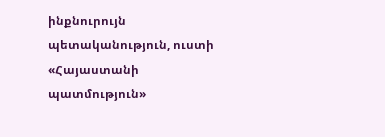ինքնուրույն պետականություն, ուստի «Հայաստանի պատմություն»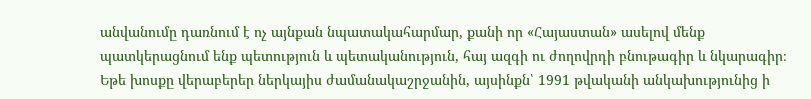անվանումը դառնում է ոչ այնքան նպատակահարմար, քանի որ «Հայաստան» ասելով մենք պատկերացնում ենք պետություն և պետականություն, հայ ազգի ու ժողովրդի բնութագիր և նկարագիր։ Եթե խոսքը վերաբերեր ներկայիս ժամանակաշրջանին, այսինքն՝ 1991 թվականի անկախությունից ի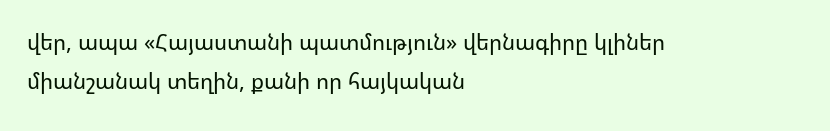վեր, ապա «Հայաստանի պատմություն» վերնագիրը կլիներ միանշանակ տեղին, քանի որ հայկական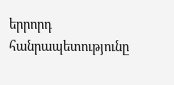երրորդ հանրապետությունը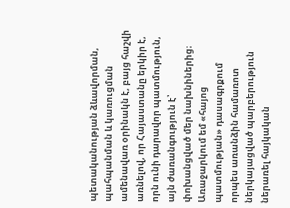պետականության ձևավորման, պահպանման և կառուցման ամենավառ օրինակն է, բայց հաշվի առնելով, որ Հայաստանը երկիր է, որն ունի դարավոր պատմություն, այն ժառանգություն է՝ փոխանցված մեր նախնիներից։
Առաջարկում եմ «հայոց պատմության» դասագրքում որպես առանձին համառոտ ներկայացված պարբերություն ներառել հայկական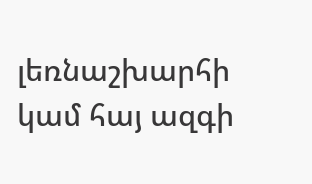լեռնաշխարհի կամ հայ ազգի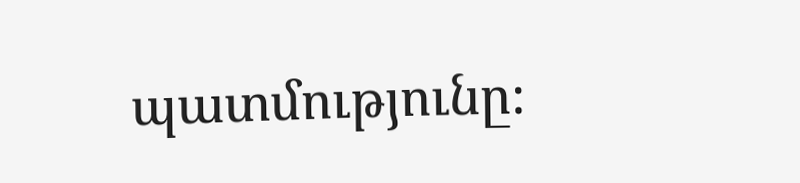պատմությունը։